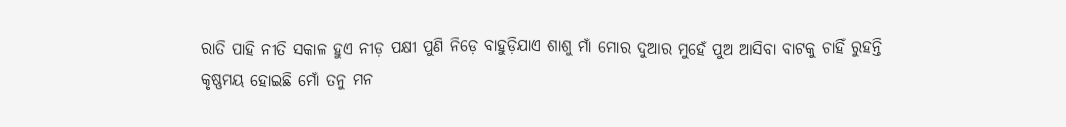ରାତି ପାହି ନୀତି ସକାଳ ହୁଏ ନୀଡ଼ ପକ୍ଷୀ ପୁଣି ନିଡ଼େ ବାହୁଡ଼ିଯାଏ ଶାଶୁ ମାଁ ମୋର ଦୁଆର ମୁହେଁ ପୁଅ ଆସିବା ବାଟକୁ ଚାହିଁ ରୁହନ୍ତି
କୃଷ୍ଣମୟ ହୋଇଛି ମୋଁ ତନୁ ମନ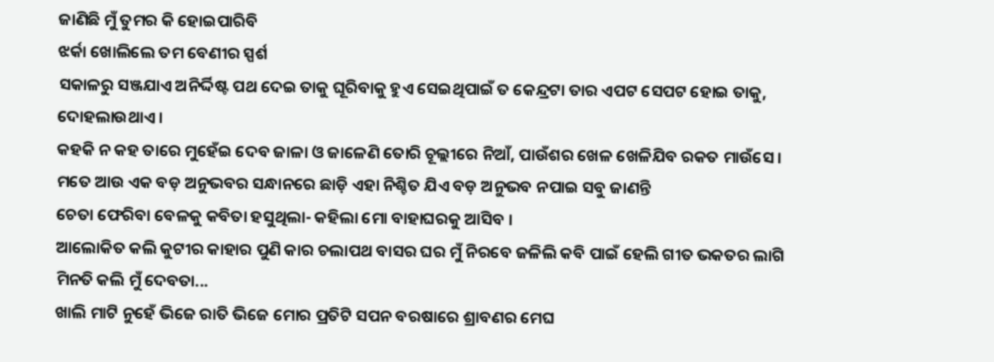ଜାଣିଛି ମୁଁ ତୁମର କି ହୋଇପାରିବି
ଝର୍କା ଖୋଲିଲେ ତମ ବେଣୀର ସ୍ପର୍ଶ
ସକାଳରୁ ସଞ୍ଜଯାଏ ଅନିର୍ଦ୍ଦିଷ୍ଟ ପଥ ଦେଇ ତାକୁ ଘୂରିବାକୁ ହୁଏ ସେଇଥିପାଇଁ ତ କେନ୍ଦ୍ରଟା ତାର ଏପଟ ସେପଟ ହୋଇ ତାକୁ, ଦୋହଲାଉଥାଏ ।
କହକି ନ କହ ତାରେ ମୁହେଁଇ ଦେବ ଜାଳା ଓ ଜାଳେଣି ତୋରି ଚୂଲ୍ଲୀରେ ନିଆଁ, ପାଉଁଶର ଖେଳ ଖେଳିଯିବ ରକତ ମାଉଁସେ ।
ମତେ ଆଉ ଏକ ବଡ଼ ଅନୁଭବର ସନ୍ଧାନରେ ଛାଡ଼ି ଏହା ନିଶ୍ଚିତ ଯିଏ ବଡ଼ ଅନୁଭବ ନପାଇ ସବୁ ଜାଣନ୍ତି
ଚେତା ଫେରିବା ବେଳକୁ କବିତା ହସୁଥିଲା- କହିଲା ମୋ ବାହାଘରକୁ ଆସିବ ।
ଆଲୋକିତ କଲି କୁଟୀର କାହାର ପୁଣି କାର ଚଲାପଥ ବାସର ଘର ମୁଁ ନିରବେ ଜଳିଲି କବି ପାଇଁ ହେଲି ଗୀତ ଭକତର ଲାଗି ମିନତି କଲି ମୁଁ ଦେବତା...
ଖାଲି ମାଟି ନୁହେଁ ଭିଜେ ରାତି ଭିଜେ ମୋର ପ୍ରତିଟି ସପନ ବରଷାରେ ଶ୍ରାବଣର ମେଘ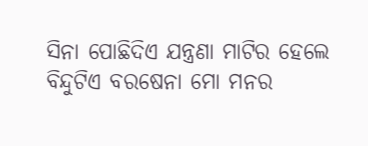ସିନା ପୋଛିଦିଏ ଯନ୍ତ୍ରଣା ମାଟିର ହେଲେ ବିନ୍ଦୁଟିଏ ବରଷେନା ମୋ ମନର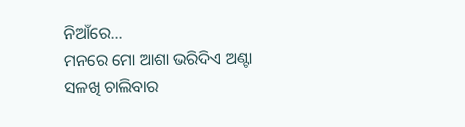ନିଆଁରେ...
ମନରେ ମୋ ଆଶା ଭରିଦିଏ ଅଣ୍ଟା ସଳଖି ଚାଲିବାର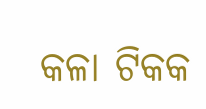କଳା ଟିକକ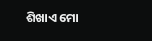ଶିଖାଏ ମୋ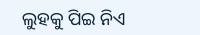ଲୁହକୁ ପିଇ ନିଏ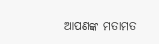ଆପଣଙ୍କ ମତାମତ